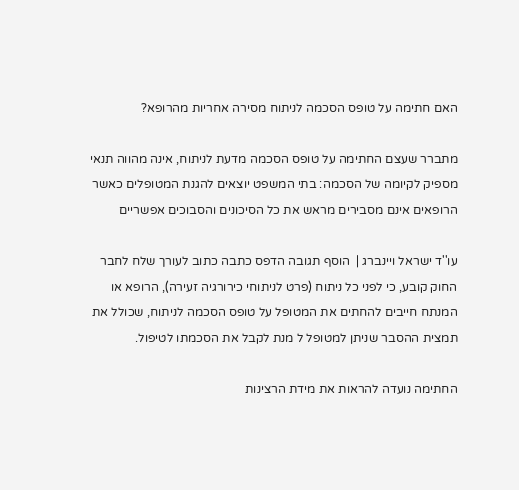האם חתימה על טופס הסכמה לניתוח מסירה אחריות מהרופא?

מתברר שעצם החתימה על טופס הסכמה מדעת לניתוח, אינה מהווה תנאי מספיק לקיומה של הסכמה: בתי המשפט יוצאים להגנת המטופלים כאשר הרופאים אינם מסבירים מראש את כל הסיכונים והסבוכים אפשריים

עו''ד ישראל ויינברג |  הוסף תגובה הדפס כתבה כתוב לעורך שלח לחבר
החוק קובע, כי לפני כל ניתוח (פרט לניתוחי כירורגיה זעירה), הרופא או המנתח חייבים להחתים את המטופל על טופס הסכמה לניתוח, שכולל את תמצית ההסבר שניתן למטופל ל מנת לקבל את הסכמתו לטיפול.

החתימה נועדה להראות את מידת הרצינות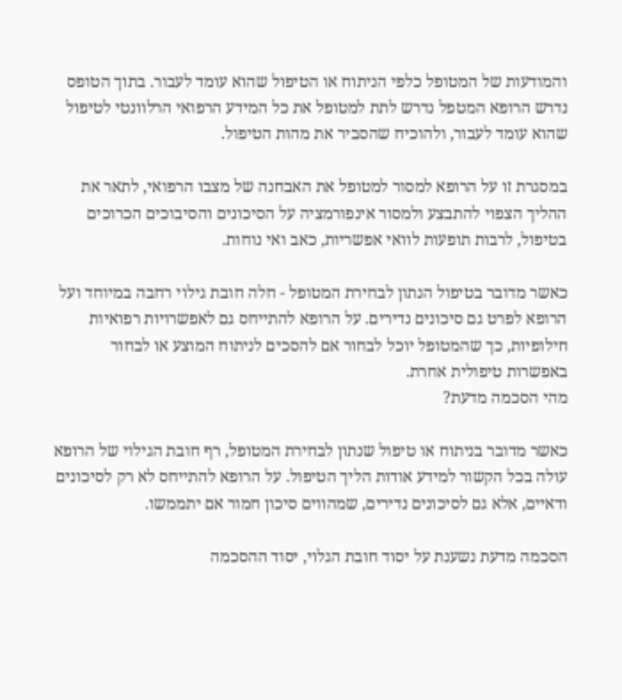והמודעות של המטופל כלפי הניתוח או הטיפול שהוא עומד לעבור. בתוך הטופס נדרש הרופא המטפל נדרש לתת למטופל את כל המידע הרפואי הרלוונטי לטיפול שהוא עומד לעבור, ולהוכיח שהסביר את מהות הטיפול.

במסגרת זו על הרופא למסור למטופל את האבחנה של מצבו הרפואי, לתאר את ההליך הצפוי להתבצע ולמסור אינפורמציה על הסיכונים והסיבוכים הכרוכים בטיפול, לרבות תופעות לוואי אפשריות, כאב ואי נוחות.

כאשר מדובר בטיפול הנתון לבחירת המטופל - חלה חובת גילוי רחבה במיוחד ועל הרופא לפרט גם סיכונים נדירים. על הרופא להתייחס גם לאפשרויות רפואיות חילופיות, כך שהמטופל יוכל לבחור אם להסכים לניתוח המוצע או לבחור באפשרות טיפולית אחרת.
מהי הסכמה מדעת?

כאשר מדובר בניתוח או טיפול שנתון לבחירת המטופל, רף חובת הגילוי של הרופא עולה בכל הקשור למידע אודות הליך הטיפול. על הרופא להתייחס לא רק לסיכונים ודאיים, אלא גם לסיכונים נדירים, שמהווים סיכון חמור אם יתממשו.

הסכמה מדעת נשענת על יסוד חובת הגלוי, יסוד ההסכמה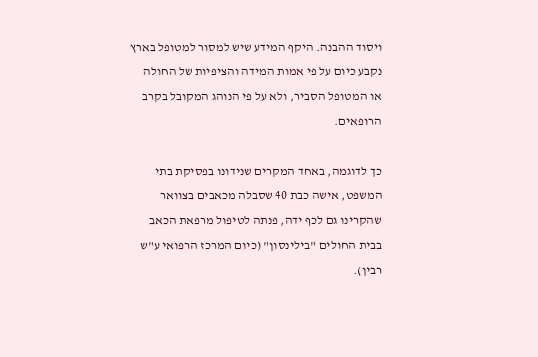ויסוד ההבנה. היקף המידע שיש למסור למטופל בארץ נקבע כיום על פי אמות המידה והציפיות של החולה או המטופל הסביר, ולא על פי הנוהג המקובל בקרב הרופאים.

כך לדוגמה, באחד המקרים שנידונו בפסיקת בתי המשפט, אישה כבת 40 שסבלה מכאבים בצוואר שהקרינו גם לכף ידה, פנתה לטיפול מרפאת הכאב בבית החולים "בילינסון" (כיום המרכז הרפואי ע"ש רבין).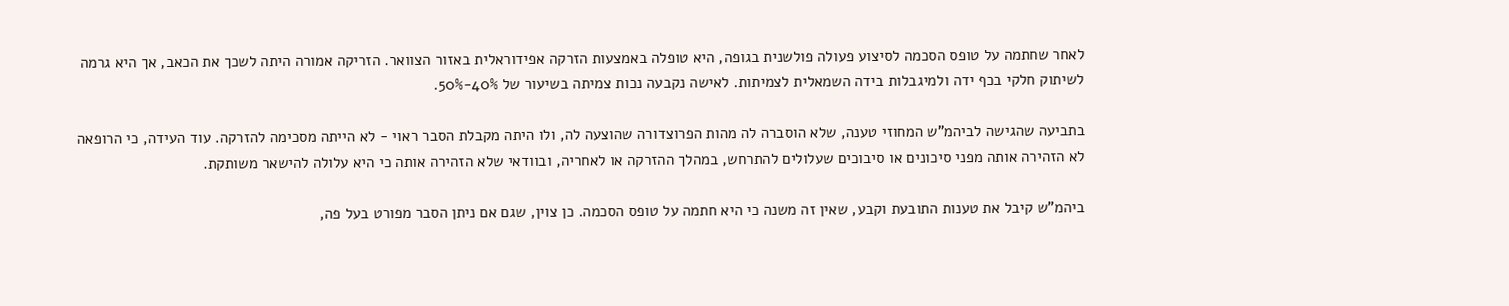לאחר שחתמה על טופס הסכמה לסיצוע פעולה פולשנית בגופה, היא טופלה באמצעות הזרקה אפידוראלית באזור הצוואר. הזריקה אמורה היתה לשכך את הכאב, אך היא גרמה לשיתוק חלקי בכף ידה ולמיגבלות בידה השמאלית לצמיתות. לאישה נקבעה נכות צמיתה בשיעור של 40%-50%.

בתביעה שהגישה לביהמ"ש המחוזי טענה, שלא הוסברה לה מהות הפרוצדורה שהוצעה לה, ולו היתה מקבלת הסבר ראוי - לא הייתה מסכימה להזרקה. עוד העידה, כי הרופאה לא הזהירה אותה מפני סיכונים או סיבוכים שעלולים להתרחש, במהלך ההזרקה או לאחריה, ובוודאי שלא הזהירה אותה כי היא עלולה להישאר משותקת.

ביהמ"ש קיבל את טענות התובעת וקבע, שאין זה משנה כי היא חתמה על טופס הסכמה. כן צוין, שגם אם ניתן הסבר מפורט בעל פה,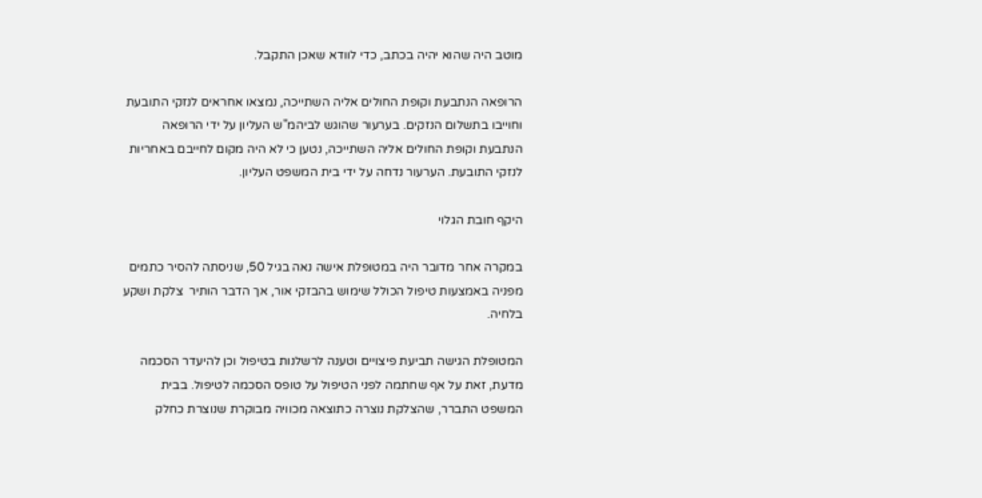מוטב היה שהוא יהיה בכתב, כדי לוודא שאכן התקבל.

הרופאה הנתבעת וקופת החולים אליה השתייכה, נמצאו אחראים לנזקי התובעת וחוייבו בתשלום הנזקים. בערעור שהוגש לביהמ"ש העליון על ידי הרופאה הנתבעת וקופת החולים אליה השתייכה, נטען כי לא היה מקום לחייבם באחריות לנזקי התובעת. הערעור נדחה על ידי בית המשפט העליון.

היקף חובת הגלוי

במקרה אחר מדובר היה במטופלת אישה נאה בגיל 50, שניסתה להסיר כתמים מפניה באמצעות טיפול הכולל שימוש בהבזקי אור, אך הדבר הותיר  צלקת ושקע בלחיה.

המטופלת הגישה תביעת פיצויים וטענה לרשלנות בטיפול וכן להיעדר הסכמה מדעת, זאת על אף שחתמה לפני הטיפול על טופס הסכמה לטיפול. בבית המשפט התברר, שהצלקת נוצרה כתוצאה מכוויה מבוקרת שנוצרת כחלק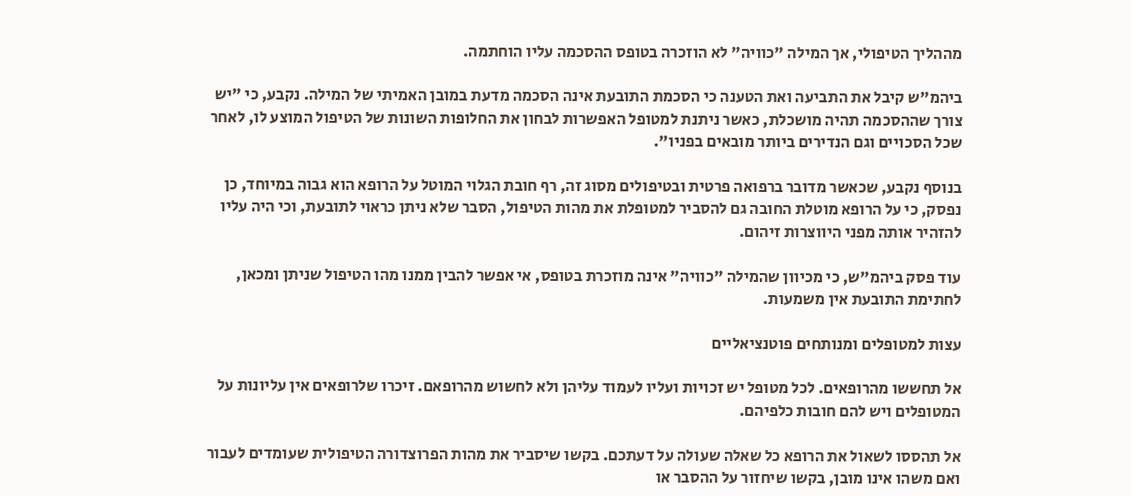מההליך הטיפולי, אך המילה "כוויה" לא הוזכרה בטופס ההסכמה עליו הוחתמה.

ביהמ"ש קיבל את התביעה ואת הטענה כי הסכמת התובעת אינה הסכמה מדעת במובן האמיתי של המילה. נקבע, כי "יש צורך שההסכמה תהיה מושכלת, כאשר ניתנת למטופל האפשרות לבחון את החלופות השונות של הטיפול המוצע לו, לאחר שכל הסכויים וגם הנדירים ביותר מובאים בפניו".

בנוסף נקבע, שכאשר מדובר ברפואה פרטית ובטיפולים מסוג זה, רף חובת הגלוי המוטל על הרופא הוא גבוה במיוחד, כן נפסק, כי על הרופא מוטלת החובה גם להסביר למטופלת את מהות הטיפול, הסבר שלא ניתן כראוי לתובעת, וכי היה עליו להזהיר אותה מפני היווצרות זיהום.

עוד פסק ביהמ"ש, כי מכיוון שהמילה "כוויה" אינה מוזכרת בטופס, אי אפשר להבין ממנו מהו הטיפול שניתן ומכאן, לחתימת התובעת אין משמעות.

עצות למטופלים ומנותחים פוטנציאליים

אל תחששו מהרופאים. לכל מטופל יש זכויות ועליו לעמוד עליהן ולא לחשוש מהרופאם. זיכרו שלרופאים אין עליונות על המטופלים ויש להם חובות כלפיהם.

אל תהססו לשאול את הרופא כל שאלה שעולה על דעתכם. בקשו שיסביר את מהות הפרוצדורה הטיפולית שעומדים לעבור ואם משהו אינו מובן, בקשו שיחזור על ההסבר או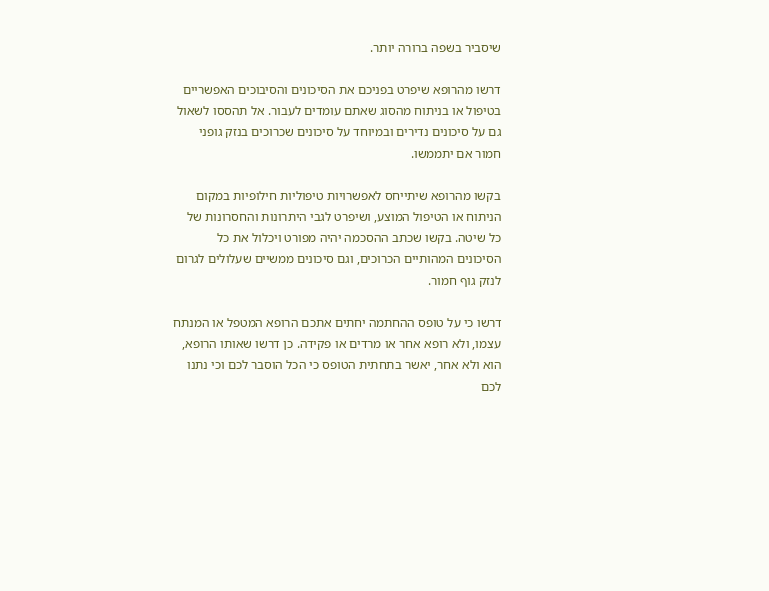שיסביר בשפה ברורה יותר.

דרשו מהרופא שיפרט בפניכם את הסיכונים והסיבוכים האפשריים בטיפול או בניתוח מהסוג שאתם עומדים לעבור. אל תהססו לשאול גם על סיכונים נדירים ובמיוחד על סיכונים שכרוכים בנזק גופני חמור אם יתממשו.

בקשו מהרופא שיתייחס לאפשרויות טיפוליות חילופיות במקום הניתוח או הטיפול המוצע, ושיפרט לגבי היתרונות והחסרונות של כל שיטה. בקשו שכתב ההסכמה יהיה מפורט ויכלול את כל הסיכונים המהותיים הכרוכים, וגם סיכונים ממשיים שעלולים לגרום לנזק גוף חמור.

דרשו כי על טופס ההחתמה יחתים אתכם הרופא המטפל או המנתח עצמו, ולא רופא אחר או מרדים או פקידה. כן דרשו שאותו הרופא, הוא ולא אחר, יאשר בתחתית הטופס כי הכל הוסבר לכם וכי נתנו לכם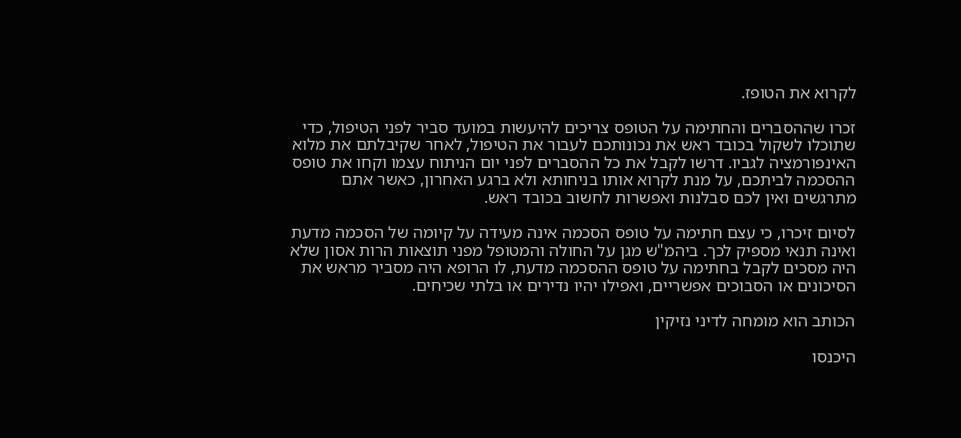לקרוא את הטופז.

זכרו שההסברים והחתימה על הטופס צריכים להיעשות במועד סביר לפני הטיפול, כדי שתוכלו לשקול בכובד ראש את נכונותכם לעבור את הטיפול, לאחר שקיבלתם את מלוא האינפורמציה לגביו. דרשו לקבל את כל ההסברים לפני יום הניתוח עצמו וקחו את טופס ההסכמה לביתכם, על מנת לקרוא אותו בניחותא ולא ברגע האחרון, כאשר אתם מתרגשים ואין לכם סבלנות ואפשרות לחשוב בכובד ראש.

לסיום זיכרו, כי עצם חתימה על טופס הסכמה אינה מעידה על קיומה של הסכמה מדעת ואינה תנאי מספיק לכך. ביהמ"ש מגן על החולה והמטופל מפני תוצאות הרות אסון שלא היה מסכים לקבל בחתימה על טופס ההסכמה מדעת, לו הרופא היה מסביר מראש את הסיכונים או הסבוכים אפשריים, ואפילו יהיו נדירים או בלתי שכיחים.

הכותב הוא מומחה לדיני נזיקין

היכנסו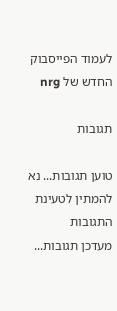לעמוד הפייסבוק החדש של nrg

תגובות

טוען תגובות... נא להמתין לטעינת התגובות
מעדכן תגובות...